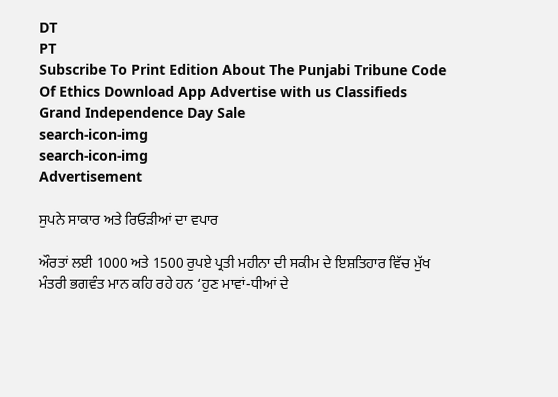DT
PT
Subscribe To Print Edition About The Punjabi Tribune Code Of Ethics Download App Advertise with us Classifieds
Grand Independence Day Sale
search-icon-img
search-icon-img
Advertisement

ਸੁਪਨੇ ਸਾਕਾਰ ਅਤੇ ਰਿਓੜੀਆਂ ਦਾ ਵਪਾਰ

ਔਰਤਾਂ ਲਈ 1000 ਅਤੇ 1500 ਰੁਪਏ ਪ੍ਰਤੀ ਮਹੀਨਾ ਦੀ ਸਕੀਮ ਦੇ ਇਸ਼ਤਿਹਾਰ ਵਿੱਚ ਮੁੱਖ ਮੰਤਰੀ ਭਗਵੰਤ ਮਾਨ ਕਹਿ ਰਹੇ ਹਨ ‘ਹੁਣ ਮਾਵਾਂ-ਧੀਆਂ ਦੇ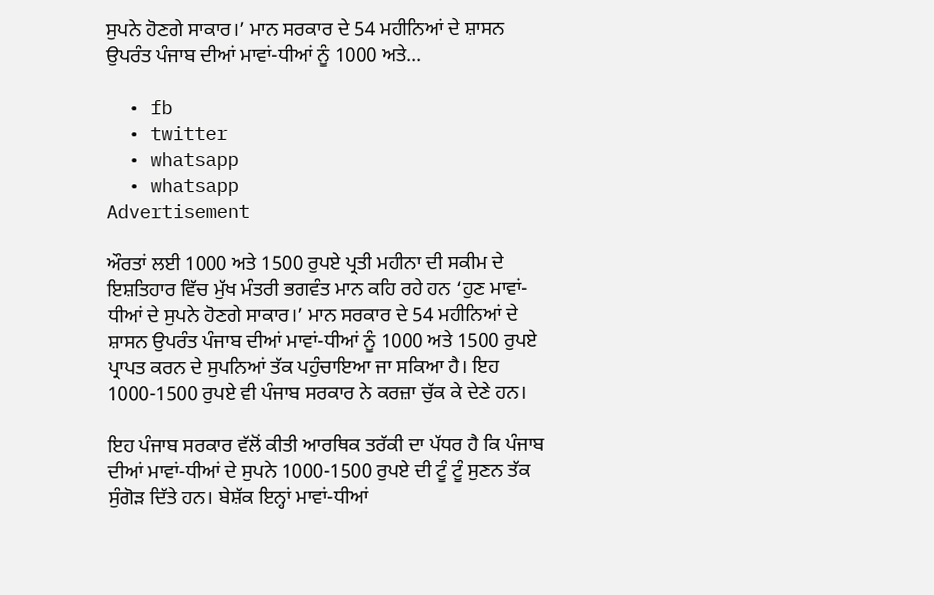ਸੁਪਨੇ ਹੋਣਗੇ ਸਾਕਾਰ।’ ਮਾਨ ਸਰਕਾਰ ਦੇ 54 ਮਹੀਨਿਆਂ ਦੇ ਸ਼ਾਸਨ ਉਪਰੰਤ ਪੰਜਾਬ ਦੀਆਂ ਮਾਵਾਂ-ਧੀਆਂ ਨੂੰ 1000 ਅਤੇ...

  • fb
  • twitter
  • whatsapp
  • whatsapp
Advertisement

ਔਰਤਾਂ ਲਈ 1000 ਅਤੇ 1500 ਰੁਪਏ ਪ੍ਰਤੀ ਮਹੀਨਾ ਦੀ ਸਕੀਮ ਦੇ ਇਸ਼ਤਿਹਾਰ ਵਿੱਚ ਮੁੱਖ ਮੰਤਰੀ ਭਗਵੰਤ ਮਾਨ ਕਹਿ ਰਹੇ ਹਨ ‘ਹੁਣ ਮਾਵਾਂ-ਧੀਆਂ ਦੇ ਸੁਪਨੇ ਹੋਣਗੇ ਸਾਕਾਰ।’ ਮਾਨ ਸਰਕਾਰ ਦੇ 54 ਮਹੀਨਿਆਂ ਦੇ ਸ਼ਾਸਨ ਉਪਰੰਤ ਪੰਜਾਬ ਦੀਆਂ ਮਾਵਾਂ-ਧੀਆਂ ਨੂੰ 1000 ਅਤੇ 1500 ਰੁਪਏ ਪ੍ਰਾਪਤ ਕਰਨ ਦੇ ਸੁਪਨਿਆਂ ਤੱਕ ਪਹੁੰਚਾਇਆ ਜਾ ਸਕਿਆ ਹੈ। ਇਹ 1000-1500 ਰੁਪਏ ਵੀ ਪੰਜਾਬ ਸਰਕਾਰ ਨੇ ਕਰਜ਼ਾ ਚੁੱਕ ਕੇ ਦੇਣੇ ਹਨ।

ਇਹ ਪੰਜਾਬ ਸਰਕਾਰ ਵੱਲੋਂ ਕੀਤੀ ਆਰਥਿਕ ਤਰੱਕੀ ਦਾ ਪੱਧਰ ਹੈ ਕਿ ਪੰਜਾਬ ਦੀਆਂ ਮਾਵਾਂ-ਧੀਆਂ ਦੇ ਸੁਪਨੇ 1000-1500 ਰੁਪਏ ਦੀ ਟੂੰ ਟੂੰ ਸੁਣਨ ਤੱਕ ਸੁੰਗੋੜ ਦਿੱਤੇ ਹਨ। ਬੇਸ਼ੱਕ ਇਨ੍ਹਾਂ ਮਾਵਾਂ-ਧੀਆਂ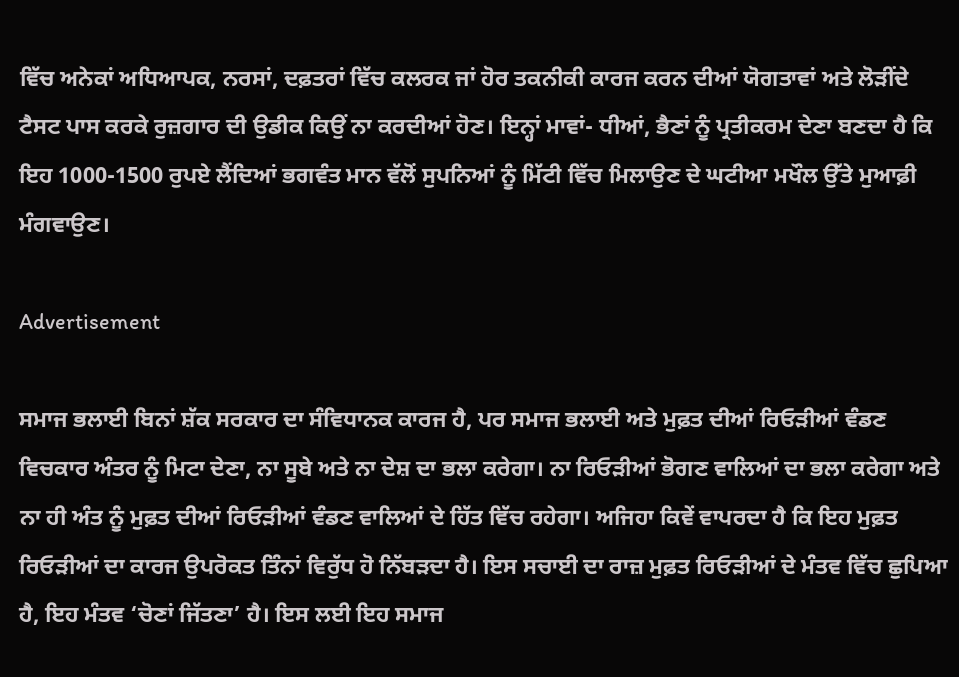ਵਿੱਚ ਅਨੇਕਾਂ ਅਧਿਆਪਕ, ਨਰਸਾਂ, ਦਫ਼ਤਰਾਂ ਵਿੱਚ ਕਲਰਕ ਜਾਂ ਹੋਰ ਤਕਨੀਕੀ ਕਾਰਜ ਕਰਨ ਦੀਆਂ ਯੋਗਤਾਵਾਂ ਅਤੇ ਲੋੜੀਂਦੇ ਟੈਸਟ ਪਾਸ ਕਰਕੇ ਰੁਜ਼ਗਾਰ ਦੀ ਉਡੀਕ ਕਿਉਂ ਨਾ ਕਰਦੀਆਂ ਹੋਣ। ਇਨ੍ਹਾਂ ਮਾਵਾਂ- ਧੀਆਂ, ਭੈਣਾਂ ਨੂੰ ਪ੍ਰਤੀਕਰਮ ਦੇਣਾ ਬਣਦਾ ਹੈ ਕਿ ਇਹ 1000-1500 ਰੁਪਏ ਲੈਂਦਿਆਂ ਭਗਵੰਤ ਮਾਨ ਵੱਲੋਂ ਸੁਪਨਿਆਂ ਨੂੰ ਮਿੱਟੀ ਵਿੱਚ ਮਿਲਾਉਣ ਦੇ ਘਟੀਆ ਮਖੌਲ ਉੱਤੇ ਮੁਆਫ਼ੀ ਮੰਗਵਾਉਣ।

Advertisement

ਸਮਾਜ ਭਲਾਈ ਬਿਨਾਂ ਸ਼ੱਕ ਸਰਕਾਰ ਦਾ ਸੰਵਿਧਾਨਕ ਕਾਰਜ ਹੈ, ਪਰ ਸਮਾਜ ਭਲਾਈ ਅਤੇ ਮੁਫ਼ਤ ਦੀਆਂ ਰਿਓੜੀਆਂ ਵੰਡਣ ਵਿਚਕਾਰ ਅੰਤਰ ਨੂੰ ਮਿਟਾ ਦੇਣਾ, ਨਾ ਸੂਬੇ ਅਤੇ ਨਾ ਦੇਸ਼ ਦਾ ਭਲਾ ਕਰੇਗਾ। ਨਾ ਰਿਓੜੀਆਂ ਭੋਗਣ ਵਾਲਿਆਂ ਦਾ ਭਲਾ ਕਰੇਗਾ ਅਤੇ ਨਾ ਹੀ ਅੰਤ ਨੂੰ ਮੁਫ਼ਤ ਦੀਆਂ ਰਿਓੜੀਆਂ ਵੰਡਣ ਵਾਲਿਆਂ ਦੇ ਹਿੱਤ ਵਿੱਚ ਰਹੇਗਾ। ਅਜਿਹਾ ਕਿਵੇਂ ਵਾਪਰਦਾ ਹੈ ਕਿ ਇਹ ਮੁਫ਼ਤ ਰਿਓੜੀਆਂ ਦਾ ਕਾਰਜ ਉਪਰੋਕਤ ਤਿੰਨਾਂ ਵਿਰੁੱਧ ਹੋ ਨਿੱਬੜਦਾ ਹੈ। ਇਸ ਸਚਾਈ ਦਾ ਰਾਜ਼ ਮੁਫ਼ਤ ਰਿਓੜੀਆਂ ਦੇ ਮੰਤਵ ਵਿੱਚ ਛੁਪਿਆ ਹੈ, ਇਹ ਮੰਤਵ ‘ਚੋਣਾਂ ਜਿੱਤਣਾ’ ਹੈ। ਇਸ ਲਈ ਇਹ ਸਮਾਜ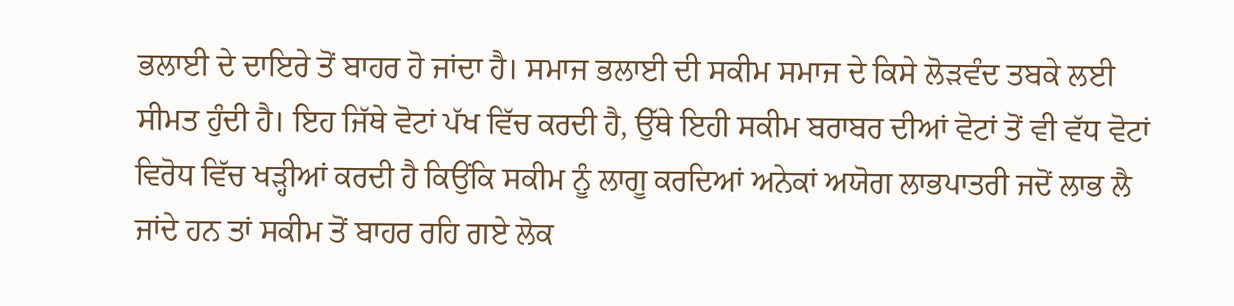ਭਲਾਈ ਦੇ ਦਾਇਰੇ ਤੋਂ ਬਾਹਰ ਹੋ ਜਾਂਦਾ ਹੈ। ਸਮਾਜ ਭਲਾਈ ਦੀ ਸਕੀਮ ਸਮਾਜ ਦੇ ਕਿਸੇ ਲੋੜਵੰਦ ਤਬਕੇ ਲਈ ਸੀਮਤ ਹੁੰਦੀ ਹੈ। ਇਹ ਜਿੱਥੇ ਵੋਟਾਂ ਪੱਖ ਵਿੱਚ ਕਰਦੀ ਹੈ, ਉੱਥੇ ਇਹੀ ਸਕੀਮ ਬਰਾਬਰ ਦੀਆਂ ਵੋਟਾਂ ਤੋਂ ਵੀ ਵੱਧ ਵੋਟਾਂ ਵਿਰੋਧ ਵਿੱਚ ਖੜ੍ਹੀਆਂ ਕਰਦੀ ਹੈ ਕਿਉਂਕਿ ਸਕੀਮ ਨੂੰ ਲਾਗੂ ਕਰਦਿਆਂ ਅਨੇਕਾਂ ਅਯੋਗ ਲਾਭਪਾਤਰੀ ਜਦੋਂ ਲਾਭ ਲੈ ਜਾਂਦੇ ਹਨ ਤਾਂ ਸਕੀਮ ਤੋਂ ਬਾਹਰ ਰਹਿ ਗਏ ਲੋਕ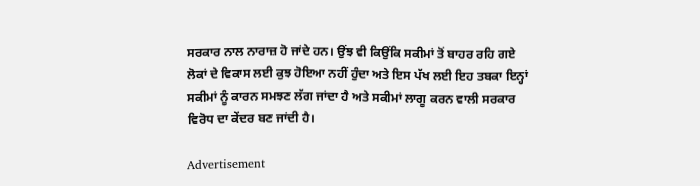ਸਰਕਾਰ ਨਾਲ ਨਾਰਾਜ਼ ਹੋ ਜਾਂਦੇ ਹਨ। ਉਂਝ ਵੀ ਕਿਉਂਕਿ ਸਕੀਮਾਂ ਤੋਂ ਬਾਹਰ ਰਹਿ ਗਏ ਲੋਕਾਂ ਦੇ ਵਿਕਾਸ ਲਈ ਕੁਝ ਹੋਇਆ ਨਹੀਂ ਹੁੰਦਾ ਅਤੇ ਇਸ ਪੱਖ ਲਈ ਇਹ ਤਬਕਾ ਇਨ੍ਹਾਂ ਸਕੀਮਾਂ ਨੂੰ ਕਾਰਨ ਸਮਝਣ ਲੱਗ ਜਾਂਦਾ ਹੈ ਅਤੇ ਸਕੀਮਾਂ ਲਾਗੂ ਕਰਨ ਵਾਲੀ ਸਰਕਾਰ ਵਿਰੋਧ ਦਾ ਕੇਂਦਰ ਬਣ ਜਾਂਦੀ ਹੈ।

Advertisement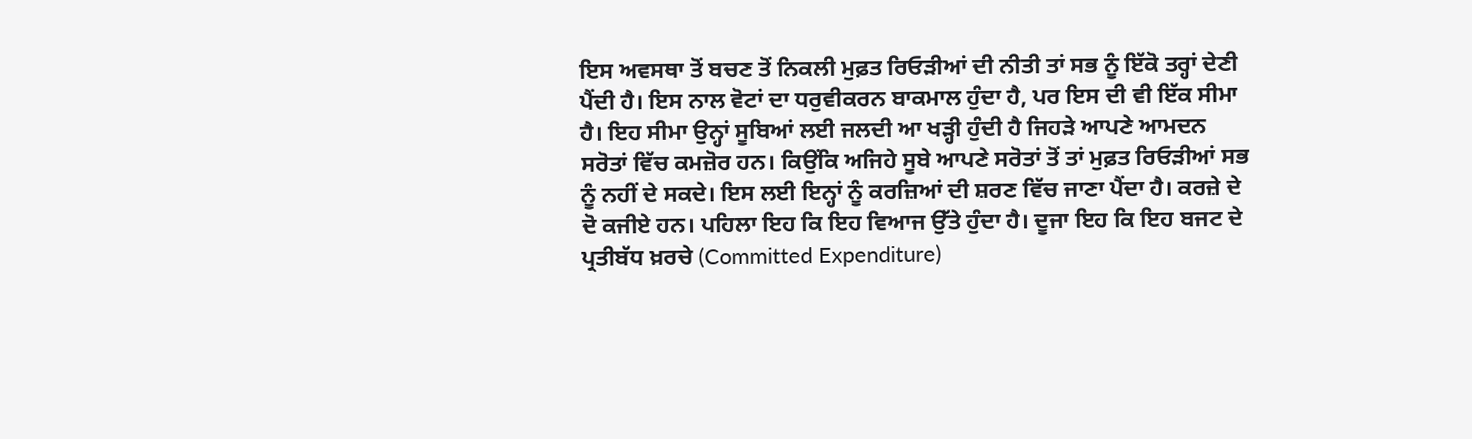ਇਸ ਅਵਸਥਾ ਤੋਂ ਬਚਣ ਤੋਂ ਨਿਕਲੀ ਮੁਫ਼ਤ ਰਿਓੜੀਆਂ ਦੀ ਨੀਤੀ ਤਾਂ ਸਭ ਨੂੰ ਇੱਕੋ ਤਰ੍ਹਾਂ ਦੇਣੀ ਪੈਂਦੀ ਹੈ। ਇਸ ਨਾਲ ਵੋਟਾਂ ਦਾ ਧਰੁਵੀਕਰਨ ਬਾਕਮਾਲ ਹੁੰਦਾ ਹੈ, ਪਰ ਇਸ ਦੀ ਵੀ ਇੱਕ ਸੀਮਾ ਹੈ। ਇਹ ਸੀਮਾ ਉਨ੍ਹਾਂ ਸੂਬਿਆਂ ਲਈ ਜਲਦੀ ਆ ਖੜ੍ਹੀ ਹੁੰਦੀ ਹੈ ਜਿਹੜੇ ਆਪਣੇ ਆਮਦਨ ਸਰੋਤਾਂ ਵਿੱਚ ਕਮਜ਼ੋਰ ਹਨ। ਕਿਉਂਕਿ ਅਜਿਹੇ ਸੂਬੇ ਆਪਣੇ ਸਰੋਤਾਂ ਤੋਂ ਤਾਂ ਮੁਫ਼ਤ ਰਿਓੜੀਆਂ ਸਭ ਨੂੰ ਨਹੀਂ ਦੇ ਸਕਦੇ। ਇਸ ਲਈ ਇਨ੍ਹਾਂ ਨੂੰ ਕਰਜ਼ਿਆਂ ਦੀ ਸ਼ਰਣ ਵਿੱਚ ਜਾਣਾ ਪੈਂਦਾ ਹੈ। ਕਰਜ਼ੇ ਦੇ ਦੋ ਕਜੀਏ ਹਨ। ਪਹਿਲਾ ਇਹ ਕਿ ਇਹ ਵਿਆਜ ਉੱਤੇ ਹੁੰਦਾ ਹੈ। ਦੂਜਾ ਇਹ ਕਿ ਇਹ ਬਜਟ ਦੇ ਪ੍ਰਤੀਬੱਧ ਖ਼ਰਚੇ (Committed Expenditure)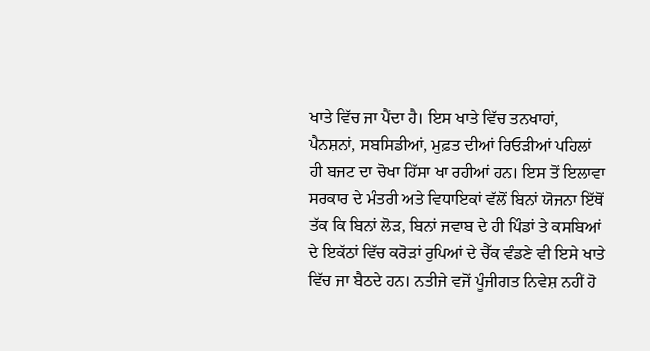ਖਾਤੇ ਵਿੱਚ ਜਾ ਪੈਂਦਾ ਹੈ। ਇਸ ਖਾਤੇ ਵਿੱਚ ਤਨਖਾਹਾਂ, ਪੈਨਸ਼ਨਾਂ, ਸਬਸਿਡੀਆਂ, ਮੁਫ਼ਤ ਦੀਆਂ ਰਿਓੜੀਆਂ ਪਹਿਲਾਂ ਹੀ ਬਜਟ ਦਾ ਚੋਖਾ ਹਿੱਸਾ ਖਾ ਰਹੀਆਂ ਹਨ। ਇਸ ਤੋਂ ਇਲਾਵਾ ਸਰਕਾਰ ਦੇ ਮੰਤਰੀ ਅਤੇ ਵਿਧਾਇਕਾਂ ਵੱਲੋਂ ਬਿਨਾਂ ਯੋਜਨਾ ਇੱਥੋਂ ਤੱਕ ਕਿ ਬਿਨਾਂ ਲੋੜ, ਬਿਨਾਂ ਜਵਾਬ ਦੇ ਹੀ ਪਿੰਡਾਂ ਤੇ ਕਸਬਿਆਂ ਦੇ ਇਕੱਠਾਂ ਵਿੱਚ ਕਰੋੜਾਂ ਰੁਪਿਆਂ ਦੇ ਚੈੱਕ ਵੰਡਣੇ ਵੀ ਇਸੇ ਖਾਤੇ ਵਿੱਚ ਜਾ ਬੈਠਦੇ ਹਨ। ਨਤੀਜੇ ਵਜੋਂ ਪੂੰਜੀਗਤ ਨਿਵੇਸ਼ ਨਹੀਂ ਹੋ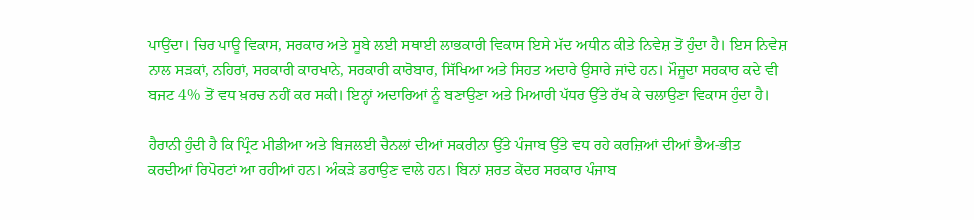ਪਾਉਂਦਾ। ਚਿਰ ਪਾਊ ਵਿਕਾਸ, ਸਰਕਾਰ ਅਤੇ ਸੂਬੇ ਲਈ ਸਥਾਈ ਲਾਭਕਾਰੀ ਵਿਕਾਸ ਇਸੇ ਮੱਦ ਅਧੀਨ ਕੀਤੇ ਨਿਵੇਸ਼ ਤੋਂ ਹੁੰਦਾ ਹੈ। ਇਸ ਨਿਵੇਸ਼ ਨਾਲ ਸੜਕਾਂ, ਨਹਿਰਾਂ, ਸਰਕਾਰੀ ਕਾਰਖਾਨੇ, ਸਰਕਾਰੀ ਕਾਰੋਬਾਰ, ਸਿੱਖਿਆ ਅਤੇ ਸਿਹਤ ਅਦਾਰੇ ਉਸਾਰੇ ਜਾਂਦੇ ਹਨ। ਮੌਜੂਦਾ ਸਰਕਾਰ ਕਦੇ ਵੀ ਬਜਟ 4% ਤੋਂ ਵਧ ਖ਼ਰਚ ਨਹੀਂ ਕਰ ਸਕੀ। ਇਨ੍ਹਾਂ ਅਦਾਰਿਆਂ ਨੂੰ ਬਣਾਉਣਾ ਅਤੇ ਮਿਆਰੀ ਪੱਧਰ ਉੱਤੇ ਰੱਖ ਕੇ ਚਲਾਉਣਾ ਵਿਕਾਸ ਹੁੰਦਾ ਹੈ।

ਹੈਰਾਨੀ ਹੁੰਦੀ ਹੈ ਕਿ ਪ੍ਰਿੰਟ ਮੀਡੀਆ ਅਤੇ ਬਿਜਲਈ ਚੈਨਲਾਂ ਦੀਆਂ ਸਕਰੀਨਾ ਉੱਤੇ ਪੰਜਾਬ ਉੱਤੇ ਵਧ ਰਹੇ ਕਰਜ਼ਿਆਂ ਦੀਆਂ ਭੈਅ-ਭੀਤ ਕਰਦੀਆਂ ਰਿਪੋਰਟਾਂ ਆ ਰਹੀਆਂ ਹਨ। ਅੰਕੜੇ ਡਰਾਉਣ ਵਾਲੇ ਹਨ। ਬਿਨਾਂ ਸ਼ਰਤ ਕੇਂਦਰ ਸਰਕਾਰ ਪੰਜਾਬ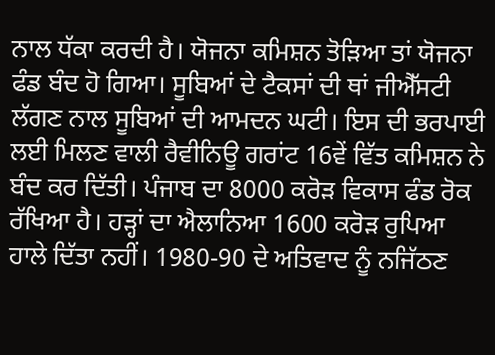ਨਾਲ ਧੱਕਾ ਕਰਦੀ ਹੈ। ਯੋਜਨਾ ਕਮਿਸ਼ਨ ਤੋੜਿਆ ਤਾਂ ਯੋਜਨਾ ਫੰਡ ਬੰਦ ਹੋ ਗਿਆ। ਸੂਬਿਆਂ ਦੇ ਟੈਕਸਾਂ ਦੀ ਥਾਂ ਜੀਐੱਸਟੀ ਲੱਗਣ ਨਾਲ ਸੂਬਿਆਂ ਦੀ ਆਮਦਨ ਘਟੀ। ਇਸ ਦੀ ਭਰਪਾਈ ਲਈ ਮਿਲਣ ਵਾਲੀ ਰੈਵੀਨਿਊ ਗਰਾਂਟ 16ਵੇਂ ਵਿੱਤ ਕਮਿਸ਼ਨ ਨੇ ਬੰਦ ਕਰ ਦਿੱਤੀ। ਪੰਜਾਬ ਦਾ 8000 ਕਰੋੜ ਵਿਕਾਸ ਫੰਡ ਰੋਕ ਰੱਖਿਆ ਹੈ। ਹੜ੍ਹਾਂ ਦਾ ਐਲਾਨਿਆ 1600 ਕਰੋੜ ਰੁਪਿਆ ਹਾਲੇ ਦਿੱਤਾ ਨਹੀਂ। 1980-90 ਦੇ ਅਤਿਵਾਦ ਨੂੰ ਨਜਿੱਠਣ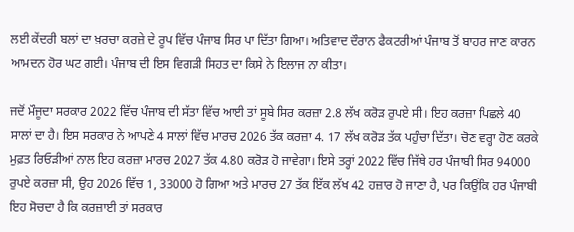ਲਈ ਕੇਂਦਰੀ ਬਲਾਂ ਦਾ ਖ਼ਰਚਾ ਕਰਜ਼ੇ ਦੇ ਰੂਪ ਵਿੱਚ ਪੰਜਾਬ ਸਿਰ ਪਾ ਦਿੱਤਾ ਗਿਆ। ਅਤਿਵਾਦ ਦੌਰਾਨ ਫੈਕਟਰੀਆਂ ਪੰਜਾਬ ਤੋਂ ਬਾਹਰ ਜਾਣ ਕਾਰਨ ਆਮਦਨ ਹੋਰ ਘਟ ਗਈ। ਪੰਜਾਬ ਦੀ ਇਸ ਵਿਗੜੀ ਸਿਹਤ ਦਾ ਕਿਸੇ ਨੇ ਇਲਾਜ ਨਾ ਕੀਤਾ।

ਜਦੋਂ ਮੌਜੂਦਾ ਸਰਕਾਰ 2022 ਵਿੱਚ ਪੰਜਾਬ ਦੀ ਸੱਤਾ ਵਿੱਚ ਆਈ ਤਾਂ ਸੂਬੇ ਸਿਰ ਕਰਜ਼ਾ 2.8 ਲੱਖ ਕਰੋੜ ਰੁਪਏ ਸੀ। ਇਹ ਕਰਜ਼ਾ ਪਿਛਲੇ 40 ਸਾਲਾਂ ਦਾ ਹੈ। ਇਸ ਸਰਕਾਰ ਨੇ ਆਪਣੇ 4 ਸਾਲਾਂ ਵਿੱਚ ਮਾਰਚ 2026 ਤੱਕ ਕਰਜ਼ਾ 4. 17 ਲੱਖ ਕਰੋੜ ਤੱਕ ਪਹੁੰਚਾ ਦਿੱਤਾ। ਚੋਣ ਵਰ੍ਹਾ ਹੋਣ ਕਰਕੇ ਮੁਫ਼ਤ ਰਿਓੜੀਆਂ ਨਾਲ ਇਹ ਕਰਜ਼ਾ ਮਾਰਚ 2027 ਤੱਕ 4.80 ਕਰੋੜ ਹੋ ਜਾਵੇਗਾ। ਇਸੇ ਤਰ੍ਹਾਂ 2022 ਵਿੱਚ ਜਿੱਥੇ ਹਰ ਪੰਜਾਬੀ ਸਿਰ 94000 ਰੁਪਏ ਕਰਜ਼ਾ ਸੀ, ਉਹ 2026 ਵਿੱਚ 1, 33000 ਹੋ ਗਿਆ ਅਤੇ ਮਾਰਚ 27 ਤੱਕ ਇੱਕ ਲੱਖ 42 ਹਜ਼ਾਰ ਹੋ ਜਾਣਾ ਹੈ, ਪਰ ਕਿਉਂਕਿ ਹਰ ਪੰਜਾਬੀ ਇਹ ਸੋਚਦਾ ਹੈ ਕਿ ਕਰਜ਼ਾਈ ਤਾਂ ਸਰਕਾਰ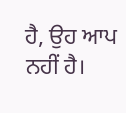ਹੈ, ਉਹ ਆਪ ਨਹੀਂ ਹੈ।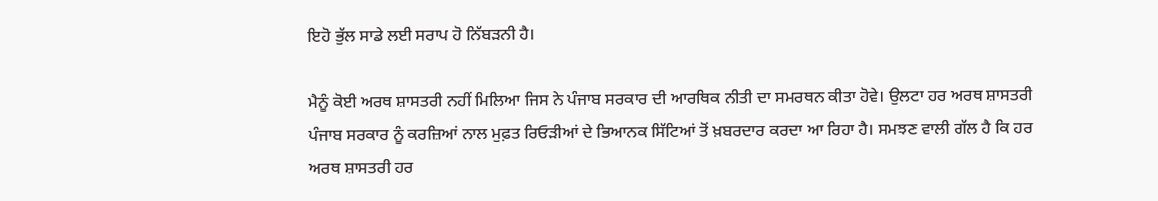ਇਹੋ ਭੁੱਲ ਸਾਡੇ ਲਈ ਸਰਾਪ ਹੋ ਨਿੱਬੜਨੀ ਹੈ।

ਮੈਨੂੰ ਕੋਈ ਅਰਥ ਸ਼ਾਸਤਰੀ ਨਹੀਂ ਮਿਲਿਆ ਜਿਸ ਨੇ ਪੰਜਾਬ ਸਰਕਾਰ ਦੀ ਆਰਥਿਕ ਨੀਤੀ ਦਾ ਸਮਰਥਨ ਕੀਤਾ ਹੋਵੇ। ਉਲਟਾ ਹਰ ਅਰਥ ਸ਼ਾਸਤਰੀ ਪੰਜਾਬ ਸਰਕਾਰ ਨੂੰ ਕਰਜ਼ਿਆਂ ਨਾਲ ਮੁਫ਼ਤ ਰਿਓੜੀਆਂ ਦੇ ਭਿਆਨਕ ਸਿੱਟਿਆਂ ਤੋਂ ਖ਼ਬਰਦਾਰ ਕਰਦਾ ਆ ਰਿਹਾ ਹੈ। ਸਮਝਣ ਵਾਲੀ ਗੱਲ ਹੈ ਕਿ ਹਰ ਅਰਥ ਸ਼ਾਸਤਰੀ ਹਰ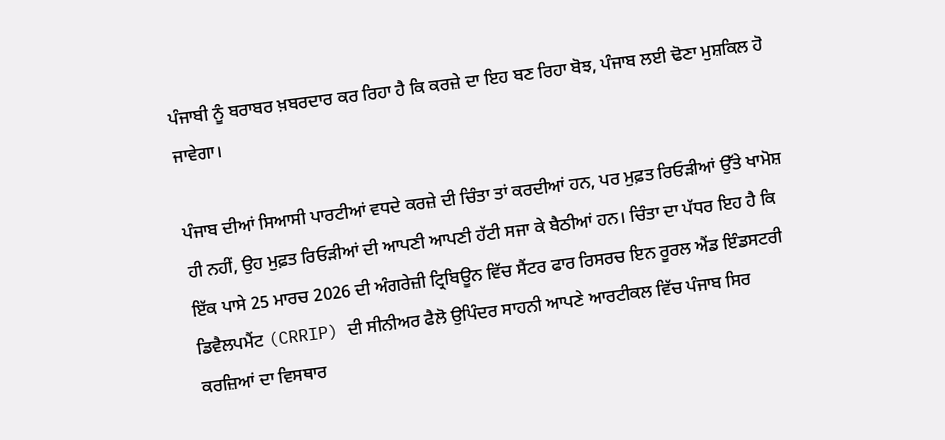ਪੰਜਾਬੀ ਨੂੰ ਬਰਾਬਰ ਖ਼ਬਰਦਾਰ ਕਰ ਰਿਹਾ ਹੈ ਕਿ ਕਰਜ਼ੇ ਦਾ ਇਹ ਬਣ ਰਿਹਾ ਬੋਝ, ਪੰਜਾਬ ਲਈ ਢੋਣਾ ਮੁਸ਼ਕਿਲ ਹੋ ਜਾਵੇਗਾ।

ਪੰਜਾਬ ਦੀਆਂ ਸਿਆਸੀ ਪਾਰਟੀਆਂ ਵਧਦੇ ਕਰਜ਼ੇ ਦੀ ਚਿੰਤਾ ਤਾਂ ਕਰਦੀਆਂ ਹਨ, ਪਰ ਮੁਫ਼ਤ ਰਿਓੜੀਆਂ ਉੱਤੇ ਖਾਮੋਸ਼ ਹੀ ਨਹੀਂ, ਉਹ ਮੁਫ਼ਤ ਰਿਓੜੀਆਂ ਦੀ ਆਪਣੀ ਆਪਣੀ ਹੱਟੀ ਸਜਾ ਕੇ ਬੈਠੀਆਂ ਹਨ। ਚਿੰਤਾ ਦਾ ਪੱਧਰ ਇਹ ਹੈ ਕਿ ਇੱਕ ਪਾਸੇ 25 ਮਾਰਚ 2026 ਦੀ ਅੰਗਰੇਜ਼ੀ ਟ੍ਰਿਬਿਊਨ ਵਿੱਚ ਸੈਂਟਰ ਫਾਰ ਰਿਸਰਚ ਇਨ ਰੂਰਲ ਐਂਡ ਇੰਡਸਟਰੀ ਡਿਵੈਲਪਮੈਂਟ (CRRIP) ਦੀ ਸੀਨੀਅਰ ਫੈਲੋ ਉਪਿੰਦਰ ਸਾਹਨੀ ਆਪਣੇ ਆਰਟੀਕਲ ਵਿੱਚ ਪੰਜਾਬ ਸਿਰ ਕਰਜ਼ਿਆਂ ਦਾ ਵਿਸਥਾਰ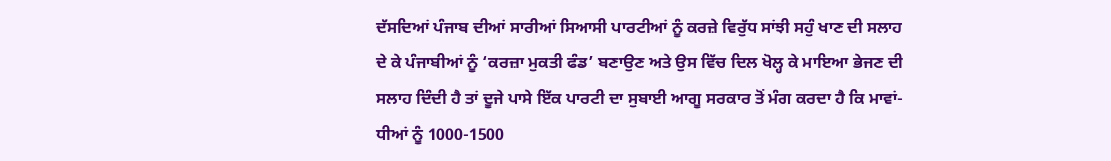ਦੱਸਦਿਆਂ ਪੰਜਾਬ ਦੀਆਂ ਸਾਰੀਆਂ ਸਿਆਸੀ ਪਾਰਟੀਆਂ ਨੂੰ ਕਰਜ਼ੇ ਵਿਰੁੱਧ ਸਾਂਝੀ ਸਹੁੰ ਖਾਣ ਦੀ ਸਲਾਹ ਦੇ ਕੇ ਪੰਜਾਬੀਆਂ ਨੂੰ ‘ਕਰਜ਼ਾ ਮੁਕਤੀ ਫੰਡ’ ਬਣਾਉਣ ਅਤੇ ਉਸ ਵਿੱਚ ਦਿਲ ਖੋਲ੍ਹ ਕੇ ਮਾਇਆ ਭੇਜਣ ਦੀ ਸਲਾਹ ਦਿੰਦੀ ਹੈ ਤਾਂ ਦੂਜੇ ਪਾਸੇ ਇੱਕ ਪਾਰਟੀ ਦਾ ਸੁਬਾਈ ਆਗੂ ਸਰਕਾਰ ਤੋਂ ਮੰਗ ਕਰਦਾ ਹੈ ਕਿ ਮਾਵਾਂ-ਧੀਆਂ ਨੂੰ 1000-1500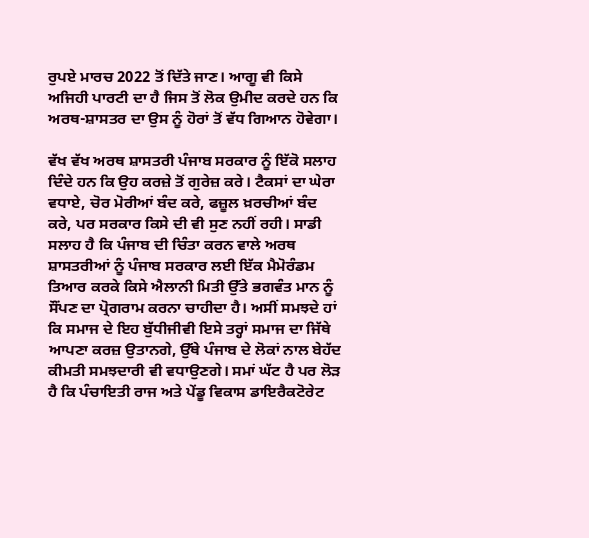ਰੁਪਏ ਮਾਰਚ 2022 ਤੋਂ ਦਿੱਤੇ ਜਾਣ। ਆਗੂ ਵੀ ਕਿਸੇ ਅਜਿਹੀ ਪਾਰਟੀ ਦਾ ਹੈ ਜਿਸ ਤੋਂ ਲੋਕ ਉਮੀਦ ਕਰਦੇ ਹਨ ਕਿ ਅਰਥ-ਸ਼ਾਸਤਰ ਦਾ ਉਸ ਨੂੰ ਹੋਰਾਂ ਤੋਂ ਵੱਧ ਗਿਆਨ ਹੋਵੇਗਾ।

ਵੱਖ ਵੱਖ ਅਰਥ ਸ਼ਾਸਤਰੀ ਪੰਜਾਬ ਸਰਕਾਰ ਨੂੰ ਇੱਕੋ ਸਲਾਹ ਦਿੰਦੇ ਹਨ ਕਿ ਉਹ ਕਰਜ਼ੇ ਤੋਂ ਗੁਰੇਜ਼ ਕਰੇ। ਟੈਕਸਾਂ ਦਾ ਘੇਰਾ ਵਧਾਏ, ਚੋਰ ਮੋਰੀਆਂ ਬੰਦ ਕਰੇ, ਫਜ਼ੂਲ ਖ਼ਰਚੀਆਂ ਬੰਦ ਕਰੇ, ਪਰ ਸਰਕਾਰ ਕਿਸੇ ਦੀ ਵੀ ਸੁਣ ਨਹੀਂ ਰਹੀ। ਸਾਡੀ ਸਲਾਹ ਹੈ ਕਿ ਪੰਜਾਬ ਦੀ ਚਿੰਤਾ ਕਰਨ ਵਾਲੇ ਅਰਥ ਸ਼ਾਸਤਰੀਆਂ ਨੂੰ ਪੰਜਾਬ ਸਰਕਾਰ ਲਈ ਇੱਕ ਮੈਮੋਰੰਡਮ ਤਿਆਰ ਕਰਕੇ ਕਿਸੇ ਐਲਾਨੀ ਮਿਤੀ ਉੱਤੇ ਭਗਵੰਤ ਮਾਨ ਨੂੰ ਸੌਂਪਣ ਦਾ ਪ੍ਰੋਗਰਾਮ ਕਰਨਾ ਚਾਹੀਦਾ ਹੈ। ਅਸੀਂ ਸਮਝਦੇ ਹਾਂ ਕਿ ਸਮਾਜ ਦੇ ਇਹ ਬੁੱਧੀਜੀਵੀ ਇਸੇ ਤਰ੍ਹਾਂ ਸਮਾਜ ਦਾ ਜਿੱਥੇ ਆਪਣਾ ਕਰਜ਼ ਉਤਾਨਗੇ, ਉੱਥੇ ਪੰਜਾਬ ਦੇ ਲੋਕਾਂ ਨਾਲ ਬੇਹੱਦ ਕੀਮਤੀ ਸਮਝਦਾਰੀ ਵੀ ਵਧਾਉਣਗੇ। ਸਮਾਂ ਘੱਟ ਹੈ ਪਰ ਲੋੜ ਹੈ ਕਿ ਪੰਚਾਇਤੀ ਰਾਜ ਅਤੇ ਪੇਂਡੂ ਵਿਕਾਸ ਡਾਇਰੈਕਟੋਰੇਟ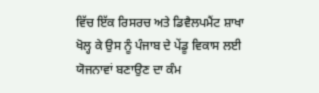ਵਿੱਚ ਇੱਕ ਰਿਸਰਚ ਅਤੇ ਡਿਵੈਲਪਮੈਂਟ ਸ਼ਾਖਾ ਖੋਲ੍ਹ ਕੇ ਉਸ ਨੂੰ ਪੰਜਾਬ ਦੇ ਪੇਂਡੂ ਵਿਕਾਸ ਲਈ ਯੋਜਨਾਵਾਂ ਬਣਾਉਣ ਦਾ ਕੰਮ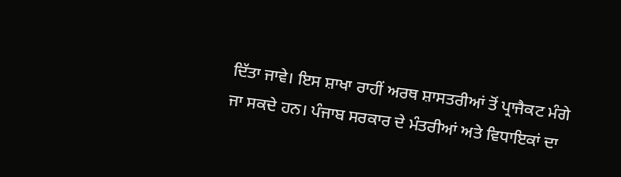ਦਿੱਤਾ ਜਾਵੇ। ਇਸ ਸ਼ਾਖਾ ਰਾਹੀਂ ਅਰਥ ਸ਼ਾਸਤਰੀਆਂ ਤੋਂ ਪ੍ਰਾਜੈਕਟ ਮੰਗੇ ਜਾ ਸਕਦੇ ਹਨ। ਪੰਜਾਬ ਸਰਕਾਰ ਦੇ ਮੰਤਰੀਆਂ ਅਤੇ ਵਿਧਾਇਕਾਂ ਦਾ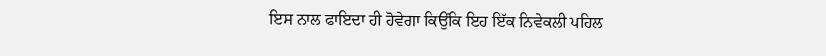ਇਸ ਨਾਲ ਫਾਇਦਾ ਹੀ ਹੋਵੇਗਾ ਕਿਉਂਕਿ ਇਹ ਇੱਕ ਨਿਵੇਕਲੀ ਪਹਿਲ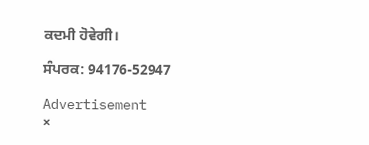ਕਦਮੀ ਹੋਵੇਗੀ।

ਸੰਪਰਕ: 94176-52947

Advertisement
×